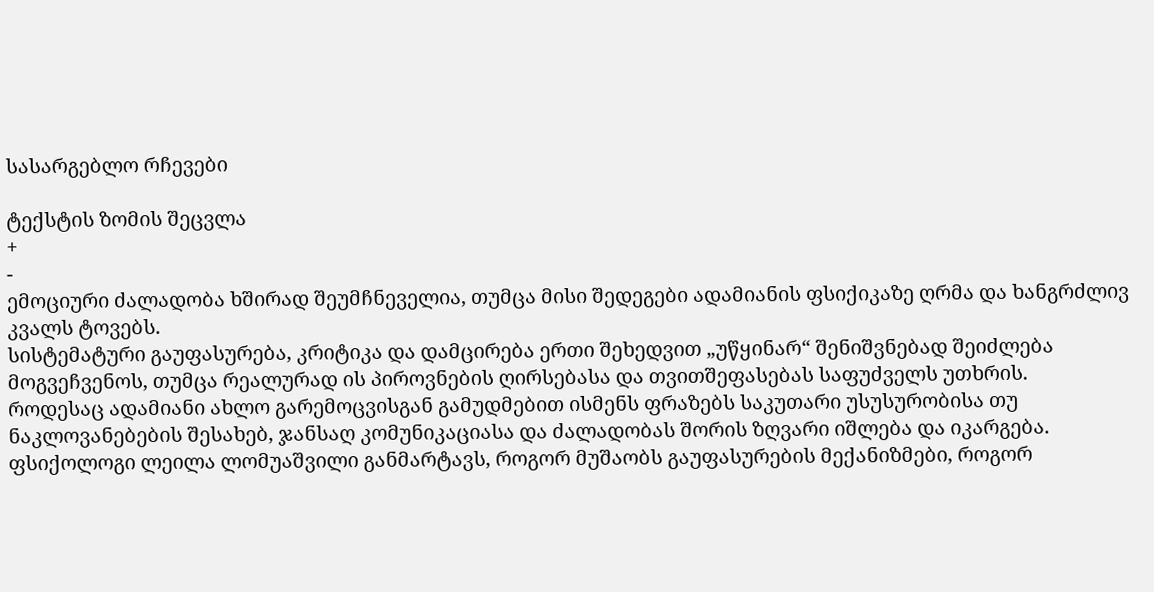სასარგებლო რჩევები

ტექსტის ზომის შეცვლა
+
-
ემოციური ძალადობა ხშირად შეუმჩნეველია, თუმცა მისი შედეგები ადამიანის ფსიქიკაზე ღრმა და ხანგრძლივ კვალს ტოვებს.
სისტემატური გაუფასურება, კრიტიკა და დამცირება ერთი შეხედვით „უწყინარ“ შენიშვნებად შეიძლება მოგვეჩვენოს, თუმცა რეალურად ის პიროვნების ღირსებასა და თვითშეფასებას საფუძველს უთხრის.
როდესაც ადამიანი ახლო გარემოცვისგან გამუდმებით ისმენს ფრაზებს საკუთარი უსუსურობისა თუ ნაკლოვანებების შესახებ, ჯანსაღ კომუნიკაციასა და ძალადობას შორის ზღვარი იშლება და იკარგება.
ფსიქოლოგი ლეილა ლომუაშვილი განმარტავს, როგორ მუშაობს გაუფასურების მექანიზმები, როგორ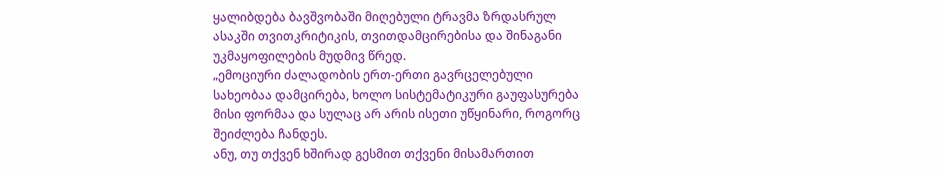ყალიბდება ბავშვობაში მიღებული ტრავმა ზრდასრულ ასაკში თვითკრიტიკის, თვითდამცირებისა და შინაგანი უკმაყოფილების მუდმივ წრედ.
„ემოციური ძალადობის ერთ-ერთი გავრცელებული სახეობაა დამცირება, ხოლო სისტემატიკური გაუფასურება მისი ფორმაა და სულაც არ არის ისეთი უწყინარი, როგორც შეიძლება ჩანდეს.
ანუ, თუ თქვენ ხშირად გესმით თქვენი მისამართით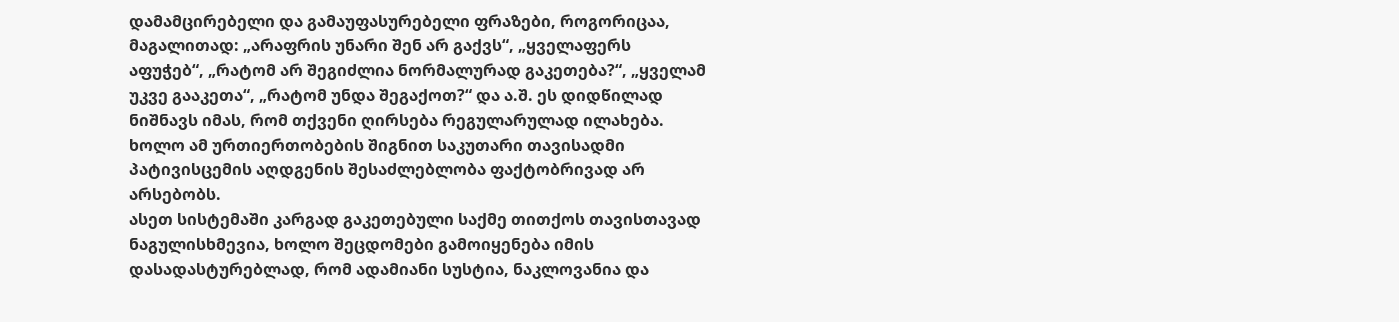დამამცირებელი და გამაუფასურებელი ფრაზები, როგორიცაა, მაგალითად: „არაფრის უნარი შენ არ გაქვს“, „ყველაფერს აფუჭებ“, „რატომ არ შეგიძლია ნორმალურად გაკეთება?“, „ყველამ უკვე გააკეთა“, „რატომ უნდა შეგაქოთ?“ და ა.შ. ეს დიდწილად ნიშნავს იმას, რომ თქვენი ღირსება რეგულარულად ილახება. ხოლო ამ ურთიერთობების შიგნით საკუთარი თავისადმი პატივისცემის აღდგენის შესაძლებლობა ფაქტობრივად არ არსებობს.
ასეთ სისტემაში კარგად გაკეთებული საქმე თითქოს თავისთავად ნაგულისხმევია, ხოლო შეცდომები გამოიყენება იმის დასადასტურებლად, რომ ადამიანი სუსტია, ნაკლოვანია და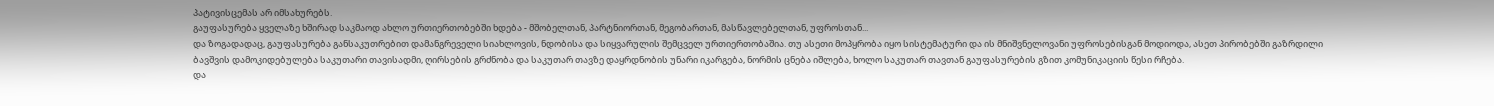პატივისცემას არ იმსახურებს.
გაუფასურება ყველაზე ხშირად საკმაოდ ახლო ურთიერთობებში ხდება - მშობელთან, პარტნიორთან, მეგობართან, მასწავლებელთან, უფროსთან...
და ზოგადადაც, გაუფასურება განსაკუთრებით დამანგრეველი სიახლოვის, ნდობისა და სიყვარულის შემცველ ურთიერთობაშია. თუ ასეთი მოპყრობა იყო სისტემატური და ის მნიშვნელოვანი უფროსებისგან მოდიოდა, ასეთ პირობებში გაზრდილი ბავშვის დამოკიდებულება საკუთარი თავისადმი, ღირსების გრძნობა და საკუთარ თავზე დაყრდნობის უნარი იკარგება, ნორმის ცნება იშლება, ხოლო საკუთარ თავთან გაუფასურების გზით კომუნიკაციის წესი რჩება.
და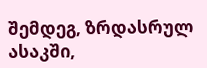შემდეგ, ზრდასრულ ასაკში,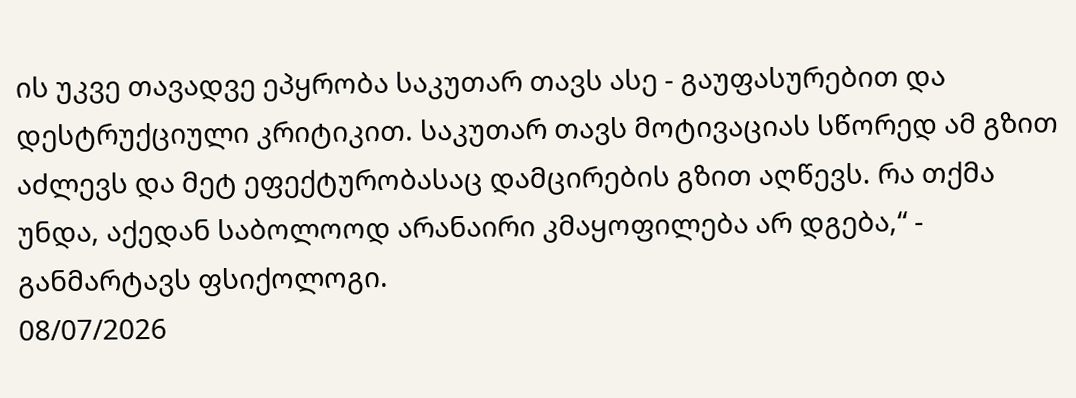ის უკვე თავადვე ეპყრობა საკუთარ თავს ასე - გაუფასურებით და დესტრუქციული კრიტიკით. საკუთარ თავს მოტივაციას სწორედ ამ გზით აძლევს და მეტ ეფექტურობასაც დამცირების გზით აღწევს. რა თქმა უნდა, აქედან საბოლოოდ არანაირი კმაყოფილება არ დგება,“ - განმარტავს ფსიქოლოგი.
08/07/2026